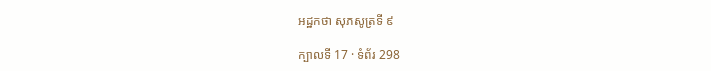អដ្ឋកថា សុភសូត្រទី ៩

ក្បាលទី 17 · ទំព័រ 298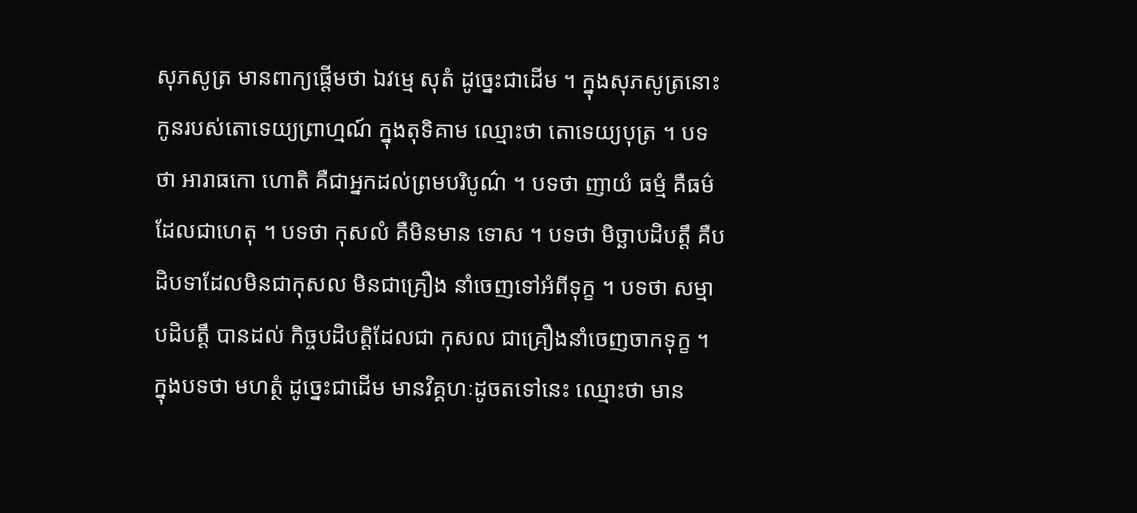សុភសូត្រ មានពាក្យផ្តើមថា ឯវម្មេ សុតំ ដូច្នេះជាដើម ។ ក្នុងសុភសូត្រនោះ កូនរបស់តោទេយ្យព្រាហ្មណ៍ ក្នុងតុទិគាម ឈ្មោះថា តោទេយ្យបុត្រ ។ បទថា អារាធកោ ហោតិ គឺជាអ្នកដល់ព្រមបរិបូណ៌ ។ បទថា ញាយំ ធម្មំ គឺធម៌ដែលជាហេតុ ។ បទថា កុសលំ គឺមិនមាន ទោស ។ បទថា មិច្ឆាបដិបត្តឹ គឺបដិបទាដែលមិនជាកុសល មិនជាគ្រឿង នាំចេញទៅអំពីទុក្ខ ។ បទថា សម្មាបដិបត្តឹ បានដល់ កិច្ចបដិបត្តិដែលជា កុសល ជាគ្រឿងនាំចេញចាកទុក្ខ ។ ក្នុងបទថា មហត្ថំ ដូច្នេះជាដើម មានវិគ្គហៈដូចតទៅនេះ ឈ្មោះថា មាន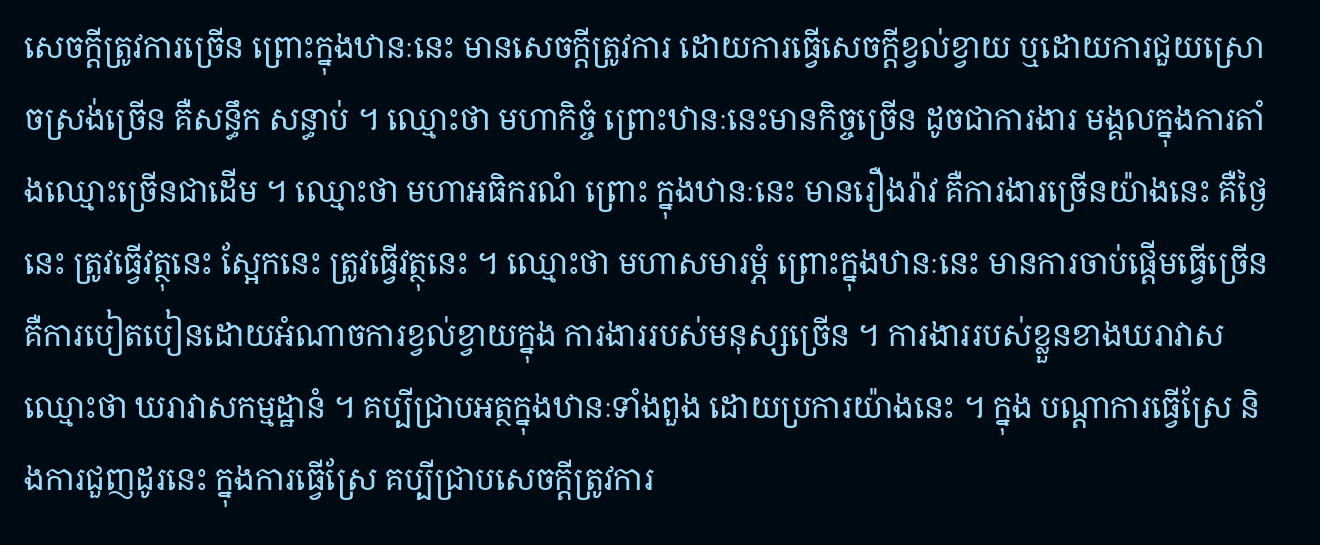សេចក្តីត្រូវការច្រើន ព្រោះក្នុងឋានៈនេះ មានសេចក្តីត្រូវការ ដោយការធ្វើសេចក្តីខ្វល់ខ្វាយ ឬដោយការជួយស្រោចស្រង់ច្រើន គឺសន្ធឹក សន្ធាប់ ។ ឈ្មោះថា មហាកិច្ចំ ព្រោះឋានៈនេះមានកិច្ចច្រើន ដូចជាការងារ មង្គលក្នុងការតាំងឈ្មោះច្រើនជាដើម ។ ឈ្មោះថា មហាអធិករណំ ព្រោះ ក្នុងឋានៈនេះ មានរឿងរ៉ាវ គឺការងារច្រើនយ៉ាងនេះ គឺថ្ងៃនេះ ត្រូវធ្វើវត្ថុនេះ ស្អែកនេះ ត្រូវធ្វើវត្ថុនេះ ។ ឈ្មោះថា មហាសមារម្ភំ ព្រោះក្នុងឋានៈនេះ មានការចាប់ផ្តើមធ្វើច្រើន គឺការបៀតបៀនដោយអំណាចការខ្វល់ខ្វាយក្នុង ការងាររបស់មនុស្សច្រើន ។ ការងាររបស់ខ្លួនខាងឃរាវាស ឈ្មោះថា ឃរាវាសកម្មដ្ឋានំ ។ គប្បីជ្រាបអត្ថក្នុងឋានៈទាំងពួង ដោយប្រការយ៉ាងនេះ ។ ក្នុង បណ្តាការធ្វើស្រែ និងការជួញដូរនេះ ក្នុងការធ្វើស្រែ គប្បីជ្រាបសេចក្តីត្រូវការ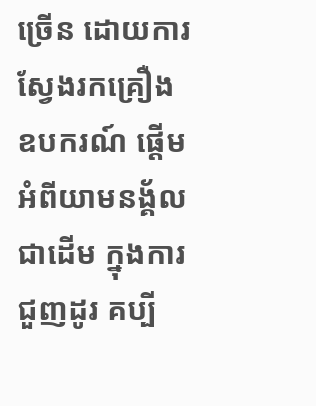ច្រើន ដោយការស្វែងរកគ្រឿងឧបករណ៍ ផ្តើមអំពីយាមនង្គ័លជាដើម ក្នុងការជួញដូរ គប្បី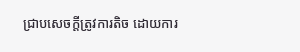ជ្រាបសេចក្តីត្រូវការតិច ដោយការ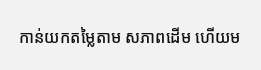កាន់យកតម្លៃតាម សភាពដើម ហើយម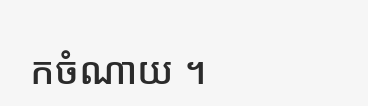កចំណាយ ។